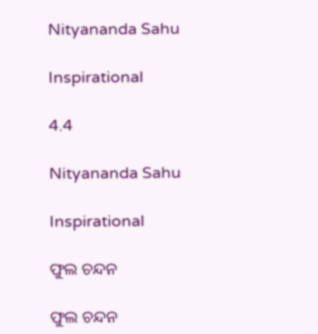Nityananda Sahu

Inspirational

4.4

Nityananda Sahu

Inspirational

ଫୁଲ ଚନ୍ଦନ

ଫୁଲ ଚନ୍ଦନ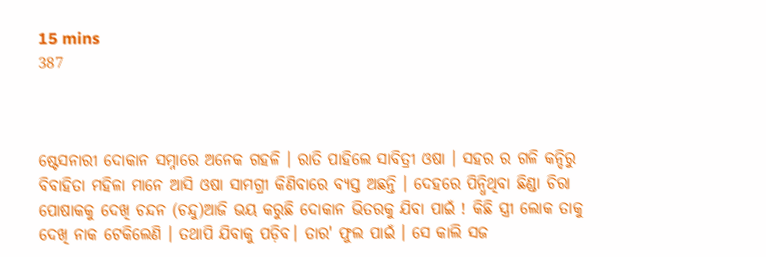15 mins
387



ଷ୍ଟେସନାରୀ ଦୋକାନ ସମ୍ନାରେ ଅନେକ ଗହଳି । ରାତି ପାହିଲେ ସାବିତ୍ରୀ ଓଷା । ସହର ର ଗଳି କନ୍ଦିରୁ ବିବାହିତା ମହିଳା ମାନେ ଆସି ଓଷା ସାମଗ୍ରୀ କିଣିବାରେ ବ୍ୟସ୍ତ ଅଛନ୍ତି । ଦେହରେ ପିନ୍ଧିଥିବା ଛିଣ୍ଡା ଚିରା ପୋଷାକକୁ ଦେଖି ଚନ୍ଦନ (ଚନ୍ଦୁ)ଆଜି ଭୟ କରୁଛି ଦୋକାନ ଭିତରକୁ ଯିବା ପାଇଁ ! କିଛି ସ୍ତ୍ରୀ ଲୋକ ତାକୁ ଦେଖି ନାକ ଟେକିଲେଣି । ତଥାପି ଯିବାକୁ ପଡ଼ିବ। ତାର' ଫୁଲ ପାଇଁ । ସେ କାଲି ସଜ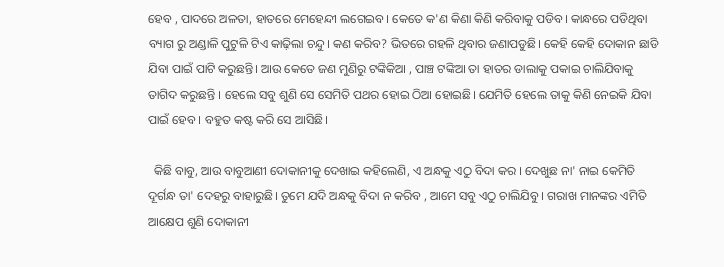ହେବ , ପାଦରେ ଅଳତା, ହାତରେ ମେହେନ୍ଦୀ ଲଗେଇବ। କେତେ କ'ଣ କିଣା କିଣି କରିବାକୁ ପଡିବ। କାନ୍ଧରେ ପଡିଥିବା ବ୍ୟାଗ ରୁ ଅଣ୍ଡାଳି ପୁଟୁଳି ଟିଏ କାଢ଼ିଲା ଚନ୍ଦୁ। କଣ କରିବ? ଭିତରେ ଗହଳି ଥିବାର ଜଣାପଡୁଛି। କେହି କେହି ଦୋକାନ ଛାଡି ଯିବା ପାଇଁ ପାଟି କରୁଛନ୍ତି। ଆଉ କେତେ ଜଣ ମୁଣିରୁ ଟଙ୍କିକିଆ , ପାଞ୍ଚ ଟଙ୍କିଆ ତା ହାତର ଡାଲାକୁ ପକାଇ ଚାଲିଯିବାକୁ ତାଗିଦ କରୁଛନ୍ତି । ହେଲେ ସବୁ ଶୁଣି ସେ ସେମିତି ପଥର ହୋଇ ଠିଆ ହୋଇଛି। ଯେମିତି ହେଲେ ତାକୁ କିଣି ନେଇକି ଯିବା ପାଇଁ ହେବ । ବହୁତ କଷ୍ଟ କରି ସେ ଆସିଛି।

  କିଛି ବାବୁ, ଆଉ ବାବୁଆଣୀ ଦୋକାନୀକୁ ଦେଖାଇ କହିଲେଣି, ଏ ଅନ୍ଧକୁ ଏଠୁ ବିଦା କର । ଦେଖୁଛ ନା' ନାଇ କେମିତି ଦୂର୍ଗନ୍ଧ ତା' ଦେହରୁ ବାହାରୁଛି। ତୁମେ ଯଦି ଅନ୍ଧକୁ ବିଦା ନ କରିବ , ଆମେ ସବୁ ଏଠୁ ଚାଲିଯିବୁ । ଗରାଖ ମାନଙ୍କର ଏମିତି ଆକ୍ଷେପ ଶୁଣି ଦୋକାନୀ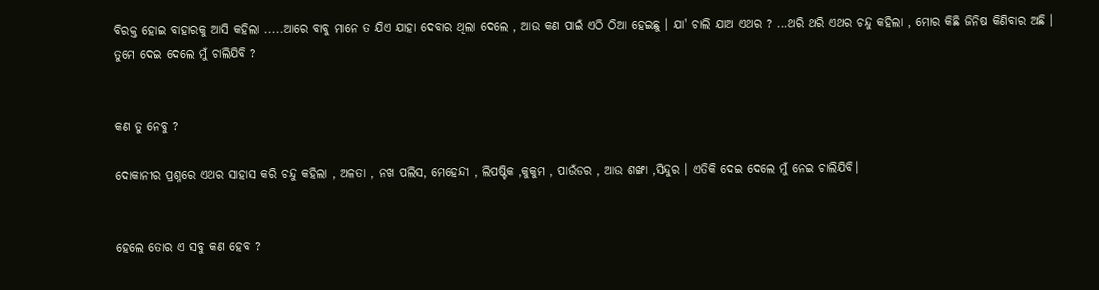ବିରକ୍ତ ହୋଇ ବାହାରକୁ ଆସି କହିଲା .....ଆରେ ବାବୁ ମାନେ ତ ଯିଏ ଯାହା ଦେବାର ଥିଲା ଦେଲେ , ଆଉ କଣ ପାଇଁ ଏଠି ଠିଆ ହେଇଛୁ । ଯା' ଚାଲି ଯାଅ ଏଥର ? ...ଥରି ଥରି ଏଥର ଚନ୍ଦୁ କହିଲା , ମୋର କିଛି ଜିନିଷ କିଣିବାର ଅଛି । ତୁମେ ଦେଇ ଦେଲେ ମୁଁ ଚାଲିଯିବି ?


କଣ ତୁ ନେବୁ ?

ଦୋକାନୀର ପ୍ରଶ୍ନରେ ଏଥର ସାହାସ କରି ଚନ୍ଦୁ କହିଲା , ଅଳତା , ନଖ ପଲିସ, ମେହେନ୍ଦୀ , ଲିପଷ୍ଟିକ ,କୁକୁମ , ପାଉଁଡର , ଆଉ ଶଙ୍ଖା ,ସିନ୍ଦୁର । ଏତିକି ଦେଇ ଦେଲେ ମୁଁ ନେଇ ଚାଲିଯିବି।


ହେଲେ ତୋର ଏ ସବୁ କଣ ହେବ ?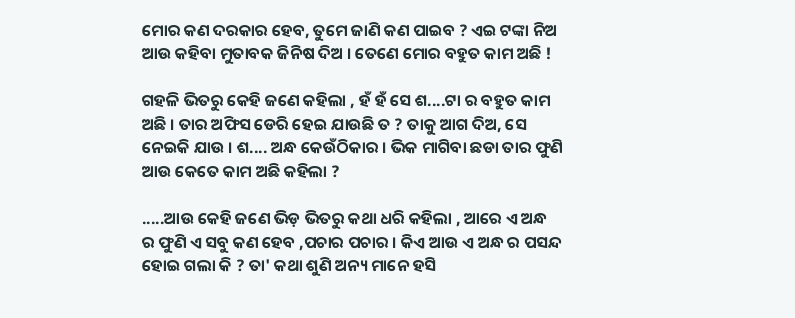ମୋର କଣ ଦରକାର ହେବ, ତୁମେ ଜାଣି କଣ ପାଇବ ? ଏଇ ଟଙ୍କା ନିଅ ଆଉ କହିବା ମୁତାବକ ଜିନିଷ ଦିଅ । ତେଣେ ମୋର ବହୁତ କାମ ଅଛି !

ଗହଳି ଭିତରୁ କେହି ଜଣେ କହିଲା , ହଁ ହଁ ସେ ଶ....ଟା ର ବହୁତ କାମ ଅଛି । ତାର ଅଫିସ ଡେରି ହେଇ ଯାଉଛି ତ ? ତାକୁ ଆଗ ଦିଅ, ସେ ନେଇକି ଯାଉ । ଶ.... ଅନ୍ଧ କେଉଁଠିକାର । ଭିକ ମାଗିବା ଛଡା ତାର ଫୁଣି ଆଉ କେତେ କାମ ଅଛି କହିଲା ?

.....ଆଉ କେହି ଜଣେ ଭିଡ଼ ଭିତରୁ କଥା ଧରି କହିଲା , ଆରେ ଏ ଅନ୍ଧ ର ଫୁଣି ଏ ସବୁ କଣ ହେବ ,ପଚାର ପଚାର । କିଏ ଆଉ ଏ ଅନ୍ଧ ର ପସନ୍ଦ ହୋଇ ଗଲା କି ? ତା' କଥା ଶୁଣି ଅନ୍ୟ ମାନେ ହସି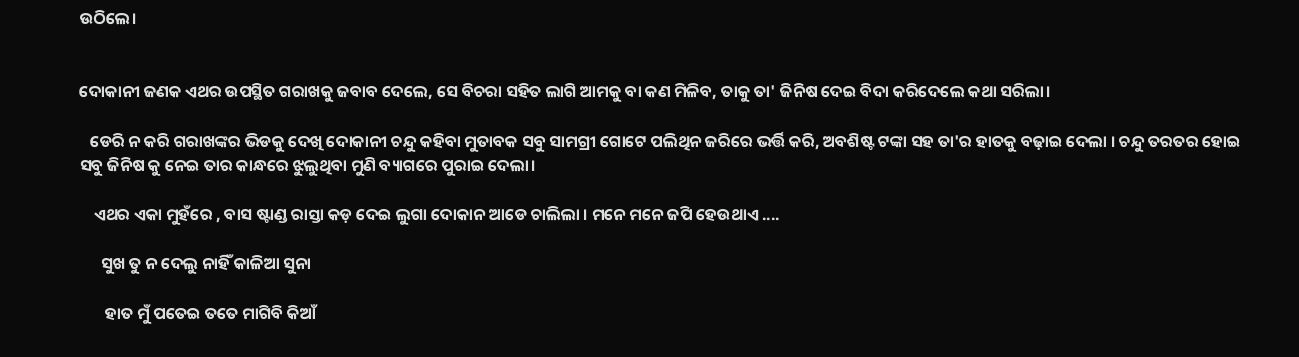ଉଠିଲେ।


ଦୋକାନୀ ଜଣକ ଏଥର ଉପସ୍ଥିତ ଗରାଖକୁ ଜବାବ ଦେଲେ, ସେ ବିଚରା ସହିତ ଲାଗି ଆମକୁ ବା କଣ ମିଳିବ, ତାକୁ ତା' ଜିନିଷ ଦେଇ ବିଦା କରିଦେଲେ କଥା ସରିଲା।

   ଡେରି ନ କରି ଗରାଖଙ୍କର ଭିଡକୁ ଦେଖି ଦୋକାନୀ ଚନ୍ଦୁ କହିବା ମୁତାବକ ସବୁ ସାମଗ୍ରୀ ଗୋଟେ ପଲିଥିନ ଜରିରେ ଭର୍ତ୍ତି କରି, ଅବଶିଷ୍ଟ ଟଙ୍କା ସହ ତା'ର ହାତକୁ ବଢ଼ାଇ ଦେଲା । ଚନ୍ଦୁ ତରତର ହୋଇ ସବୁ ଜିନିଷ କୁ ନେଇ ତାର କାନ୍ଧରେ ଝୁଲୁଥିବା ମୁଣି ବ୍ୟାଗରେ ପୁରାଇ ଦେଲା।

    ଏଥର ଏକା ମୁହଁରେ , ବାସ ଷ୍ଟାଣ୍ଡ ରାସ୍ତା କଡ଼ ଦେଇ ଲୁଗା ଦୋକାନ ଆଡେ ଚାଲିଲା । ମନେ ମନେ ଜପି ହେଉଥାଏ ....

      ସୁଖ ତୁ ନ ଦେଲୁ ନାହିଁ କାଳିଆ ସୁନା

       ହାତ ମୁଁ ପତେଇ ତତେ ମାଗିବି କିଆଁ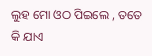ଲୁହ ମୋ ଓଠ ପିଇଲେ , ତତେ କି ଯାଏ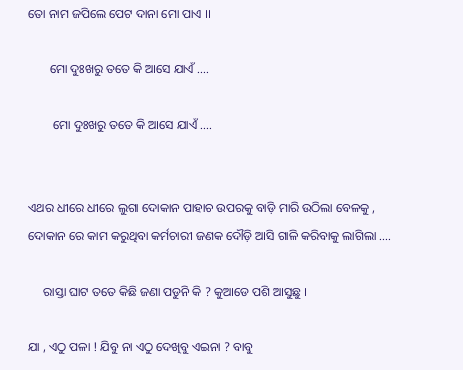ତୋ ନାମ ଜପିଲେ ପେଟ ଦାନା ମୋ ପାଏ ।।

       ମୋ ଦୁଃଖରୁ ତତେ କି ଆସେ ଯାଏଁ ....

        ମୋ ଦୁଃଖରୁ ତତେ କି ଆସେ ଯାଏଁ ....


ଏଥର ଧୀରେ ଧୀରେ ଲୁଗା ଦୋକାନ ପାହାଚ ଉପରକୁ ବାଡ଼ି ମାରି ଉଠିଲା ବେଳକୁ , ଦୋକାନ ରେ କାମ କରୁଥିବା କର୍ମଚାରୀ ଜଣକ ଦୌଡ଼ି ଆସି ଗାଳି କରିବାକୁ ଲାଗିଲା ....

     ରାସ୍ତା ଘାଟ ତତେ କିଛି ଜଣା ପଡୁନି କି ? କୁଆଡେ ପଶି ଆସୁଛୁ ।

ଯା , ଏଠୁ ପଳା ! ଯିବୁ ନା ଏଠୁ ଦେଖିବୁ ଏଇନା ? ବାବୁ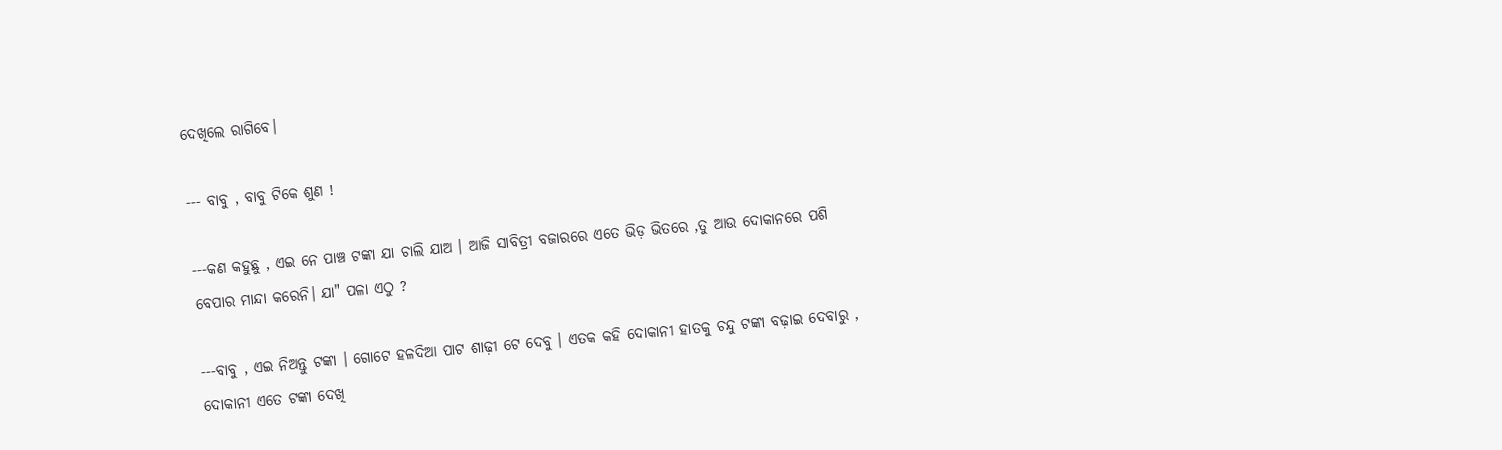ଦେଖିଲେ ରାଗିବେ।

--- ବାବୁ , ବାବୁ ଟିକେ ଶୁଣ !

---କଣ କହୁଛୁ , ଏଇ ନେ ପାଞ୍ଚ ଟଙ୍କା ଯା ଚାଲି ଯାଅ । ଆଜି ସାବିତ୍ରୀ ବଜାରରେ ଏତେ ଭିଡ଼ ଭିତରେ ,ତୁ ଆଉ ଦୋକାନରେ ପଶି ବେପାର ମାନ୍ଦା କରେନି। ଯା" ପଳା ଏଠୁ ?

---ବାବୁ , ଏଇ ନିଅନ୍ତୁ ଟଙ୍କା । ଗୋଟେ ହଳଦିଆ ପାଟ ଶାଢ଼ୀ ଟେ ଦେବୁ । ଏତକ କହି ଦୋକାନୀ ହାତକୁ ଚନ୍ଦୁ ଟଙ୍କା ବଢ଼ାଇ ଦେବାରୁ , ଦୋକାନୀ ଏତେ ଟଙ୍କା ଦେଖି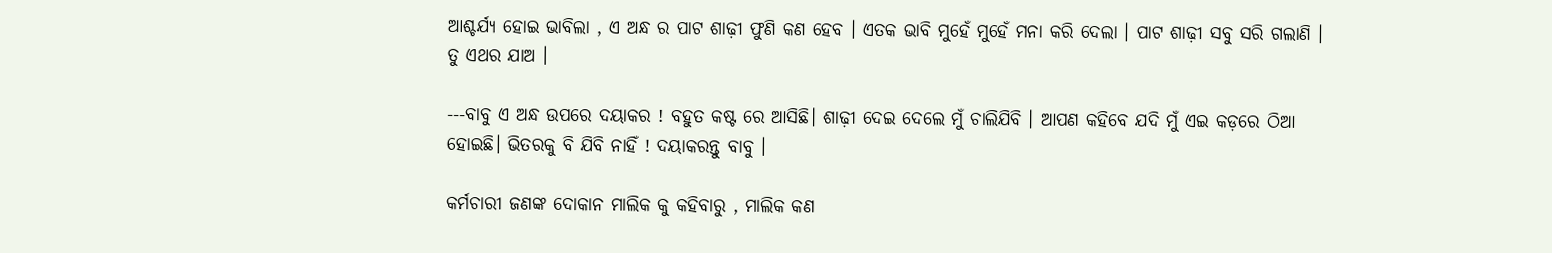ଆଶ୍ଚର୍ଯ୍ୟ ହୋଇ ଭାବିଲା , ଏ ଅନ୍ଧ ର ପାଟ ଶାଢ଼ୀ ଫୁଣି କଣ ହେବ । ଏତକ ଭାବି ମୁହେଁ ମୁହେଁ ମନା କରି ଦେଲା । ପାଟ ଶାଢ଼ୀ ସବୁ ସରି ଗଲାଣି । ତୁ ଏଥର ଯାଅ ।

---ବାବୁ ଏ ଅନ୍ଧ ଉପରେ ଦୟାକର ! ବହୁତ କଷ୍ଟ ରେ ଆସିଛି। ଶାଢ଼ୀ ଦେଇ ଦେଲେ ମୁଁ ଚାଲିଯିବି । ଆପଣ କହିବେ ଯଦି ମୁଁ ଏଇ କଡ଼ରେ ଠିଆ ହୋଇଛି। ଭିତରକୁ ବି ଯିବି ନାହିଁ ! ଦୟାକରନ୍ତୁ ବାବୁ ।

କର୍ମଚାରୀ ଜଣଙ୍କ ଦୋକାନ ମାଲିକ କୁ କହିବାରୁ , ମାଲିକ କଣ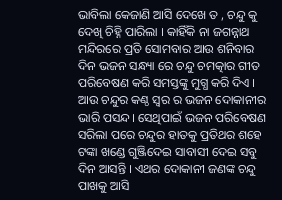ଭାବିଲା କେଜାଣି ଆସି ଦେଖେ ତ , ଚନ୍ଦୁ କୁ ଦେଖି ଚିହ୍ନି ପାରିଲା । କାହିଁକି ନା ଜଗନ୍ନାଥ ମନ୍ଦିରରେ ପ୍ରତି ସୋମବାର ଆଉ ଶନିବାର ଦିନ ଭଜନ ସନ୍ଧ୍ୟା ରେ ଚନ୍ଦୁ ଚମତ୍କାର ଗୀତ ପରିବେଷଣ କରି ସମସ୍ତଙ୍କୁ ମୁଗ୍ଧ କରି ଦିଏ । ଆଉ ଚନ୍ଦୁର କଣ୍ଠ ସ୍ୱର ର ଭଜନ ଦୋକାନୀର ଭାରି ପସନ୍ଦ। ସେଥିପାଇଁ ଭଜନ ପରିବେଷଣ ସରିଲା ପରେ ଚନ୍ଦୁର ହାତକୁ ପ୍ରତିଥର ଶହେ ଟଙ୍କା ଖଣ୍ଡେ ଗୁଞ୍ଜିଦେଇ ସାବାସୀ ଦେଇ ସବୁ ଦିନ ଆସନ୍ତି । ଏଥର ଦୋକାନୀ ଜଣଙ୍କ ଚନ୍ଦୁ ପାଖକୁ ଆସି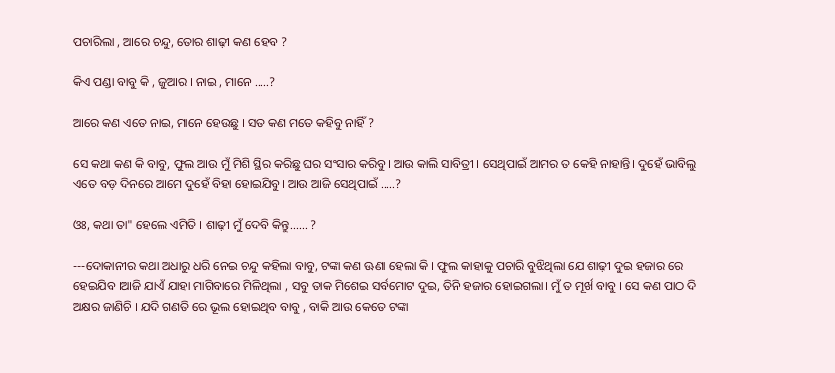ପଚାରିଲା , ଆରେ ଚନ୍ଦୁ, ତୋର ଶାଢ଼ୀ କଣ ହେବ ?

କିଏ ପଣ୍ଡା ବାବୁ କି , ଜୁଆର । ନାଇ , ମାନେ .....?

ଆରେ କଣ ଏତେ ନାଇ, ମାନେ ହେଉଛୁ । ସତ କଣ ମତେ କହିବୁ ନାହିଁ ?

ସେ କଥା କଣ କି ବାବୁ, ଫୁଲ ଆଉ ମୁଁ ମିଶି ସ୍ଥିର କରିଛୁ ଘର ସଂସାର କରିବୁ। ଆଉ କାଲି ସାବିତ୍ରୀ । ସେଥିପାଇଁ ଆମର ତ କେହି ନାହାନ୍ତି। ଦୁହେଁ ଭାବିଲୁ ଏତେ ବଡ଼ ଦିନରେ ଆମେ ଦୁହେଁ ବିହା ହୋଇଯିବୁ। ଆଉ ଆଜି ସେଥିପାଇଁ .....?

ଓଃ, କଥା ତା" ହେଲେ ଏମିତି । ଶାଢ଼ୀ ମୁଁ ଦେବି କିନ୍ତୁ...... ?

---ଦୋକାନୀର କଥା ଅଧାରୁ ଧରି ନେଇ ଚନ୍ଦୁ କହିଲା ବାବୁ, ଟଙ୍କା କଣ ଊଣା ହେଲା କି । ଫୁଲ କାହାକୁ ପଚାରି ବୁଝିଥିଲା ଯେ ଶାଢ଼ୀ ଦୁଇ ହଜାର ରେ ହେଇଯିବ ।ଆଜି ଯାଏଁ ଯାହା ମାଗିବାରେ ମିଳିଥିଲା , ସବୁ ତାକ ମିଶେଇ ସର୍ବମୋଟ ଦୁଇ, ତିନି ହଜାର ହୋଇଗଲା। ମୁଁ ତ ମୂର୍ଖ ବାବୁ । ସେ କଣ ପାଠ ଦି ଅକ୍ଷର ଜାଣିଚି । ଯଦି ଗଣତି ରେ ଭୂଲ ହୋଇଥିବ ବାବୁ , ବାକି ଆଉ କେତେ ଟଙ୍କା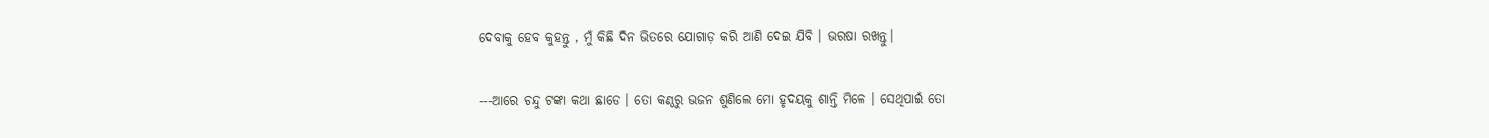ଦେବାକୁ ହେବ କୁହନ୍ତୁ , ମୁଁ କିଛି ଦିନ ଭିତରେ ଯୋଗାଡ଼ କରି ଆଣି ଦେଇ ଯିବି । ଭରଷା ରଖନ୍ତୁ।

---ଆରେ ଚନ୍ଦୁ ଟଙ୍କା କଥା ଛାଡେ । ତୋ କଣ୍ଠରୁ ଭଜନ ଶୁଣିଲେ ମୋ ହୃଦୟକୁ ଶାନ୍ତି ମିଳେ । ସେଥିପାଇଁ ତୋ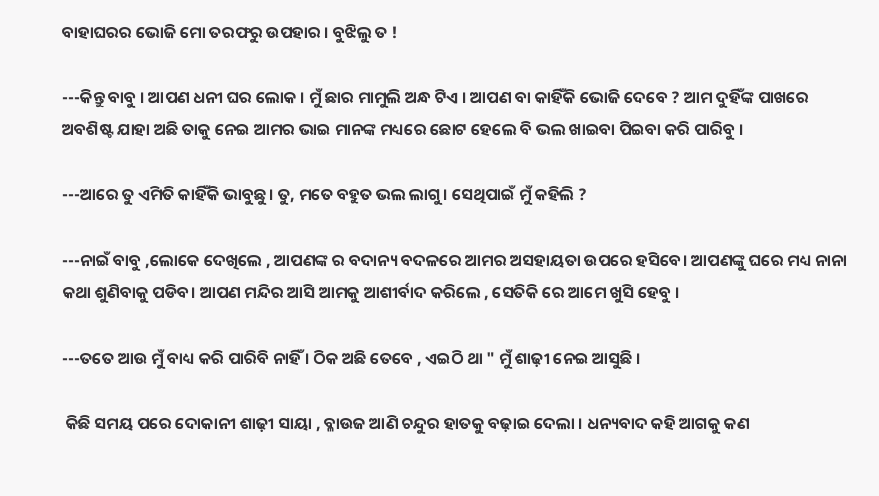ବାହାଘରର ଭୋଜି ମୋ ତରଫରୁ ଉପହାର । ବୁଝିଲୁ ତ !

---କିନ୍ତୁ ବାବୁ । ଆପଣ ଧନୀ ଘର ଲୋକ । ମୁଁ ଛାର ମାମୁଲି ଅନ୍ଧ ଟିଏ । ଆପଣ ବା କାହିଁକି ଭୋଜି ଦେବେ ? ଆମ ଦୁହିଁଙ୍କ ପାଖରେ ଅବଶିଷ୍ଟ ଯାହା ଅଛି ତାକୁ ନେଇ ଆମର ଭାଇ ମାନଙ୍କ ମଧ୍ୟରେ ଛୋଟ ହେଲେ ବି ଭଲ ଖାଇବା ପିଇବା କରି ପାରିବୁ ।

---ଆରେ ତୁ ଏମିତି କାହିଁକି ଭାବୁଛୁ। ତୁ, ମତେ ବହୁତ ଭଲ ଲାଗୁ। ସେଥିପାଇଁ ମୁଁ କହିଲି ?

---ନାଇଁ ବାବୁ ,ଲୋକେ ଦେଖିଲେ , ଆପଣଙ୍କ ର ବଦାନ୍ୟ ବଦଳରେ ଆମର ଅସହାୟତା ଉପରେ ହସିବେ। ଆପଣଙ୍କୁ ଘରେ ମଧ୍ୟ ନାନା କଥା ଶୁଣିବାକୁ ପଡିବ। ଆପଣ ମନ୍ଦିର ଆସି ଆମକୁ ଆଶୀର୍ବାଦ କରିଲେ , ସେତିକି ରେ ଆମେ ଖୁସି ହେବୁ ।

---ତତେ ଆଉ ମୁଁ ବାଧ୍ୟ କରି ପାରିବି ନାହିଁ । ଠିକ ଅଛି ତେବେ , ଏଇଠି ଥା " ମୁଁ ଶାଢ଼ୀ ନେଇ ଆସୁଛି ।

 କିଛି ସମୟ ପରେ ଦୋକାନୀ ଶାଢ଼ୀ ସାୟା , ବ୍ଳାଉଜ ଆଣି ଚନ୍ଦୁର ହାତକୁ ବଢ଼ାଇ ଦେଲା । ଧନ୍ୟବାଦ କହି ଆଗକୁ କଣ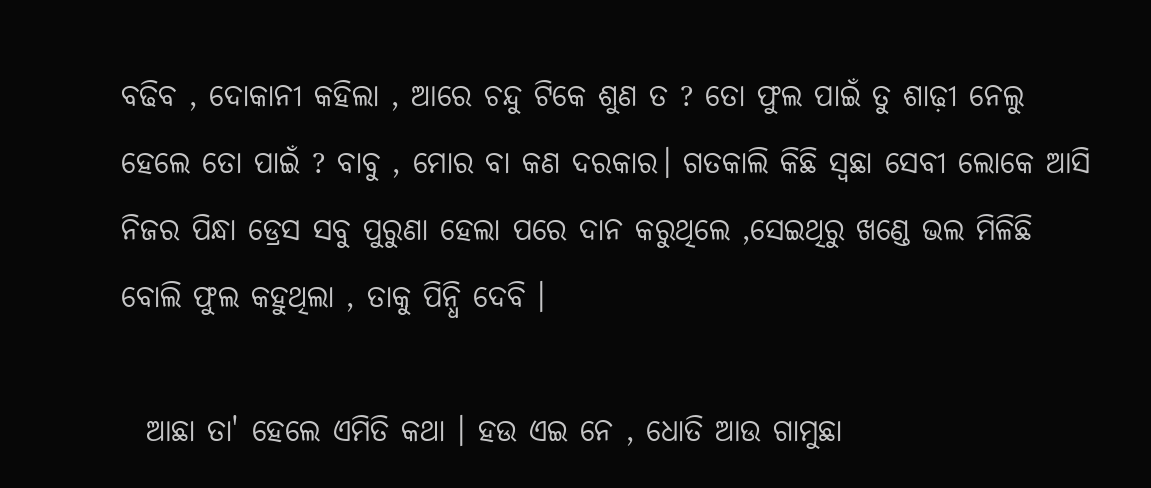ବଢିବ , ଦୋକାନୀ କହିଲା , ଆରେ ଚନ୍ଦୁ ଟିକେ ଶୁଣ ତ ? ତୋ ଫୁଲ ପାଇଁ ତୁ ଶାଢ଼ୀ ନେଲୁ ହେଲେ ତୋ ପାଇଁ ? ବାବୁ , ମୋର ବା କଣ ଦରକାର। ଗତକାଲି କିଛି ସ୍ୱଛା ସେବୀ ଲୋକେ ଆସି ନିଜର ପିନ୍ଧା ଡ୍ରେସ ସବୁ ପୁରୁଣା ହେଲା ପରେ ଦାନ କରୁଥିଲେ ,ସେଇଥିରୁ ଖଣ୍ଡେ ଭଲ ମିଳିଛି ବୋଲି ଫୁଲ କହୁଥିଲା , ତାକୁ ପିନ୍ଧି ଦେବି ।

  ଆଛା ତା' ହେଲେ ଏମିତି କଥା । ହଉ ଏଇ ନେ , ଧୋତି ଆଉ ଗାମୁଛା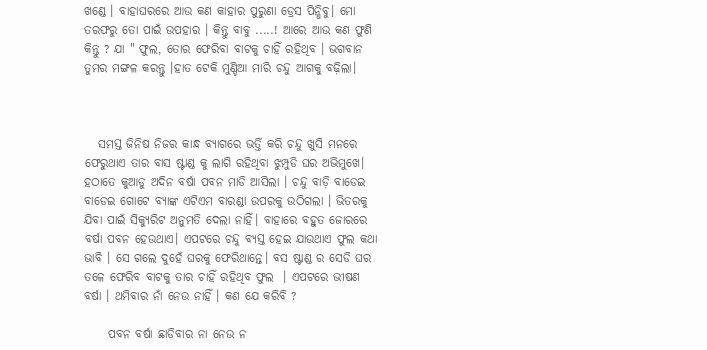ଖଣ୍ଡେ । ବାହାଘରରେ ଆଉ କଣ କାହାର ପୁରୁଣା ଡ୍ରେସ ପିନ୍ଧିବୁ। ମୋ ତରଫରୁ ତୋ ପାଇଁ ଉପହାର । କିନ୍ତୁ ବାବୁ .....! ଆରେ ଆଉ କଣ ଫୁଣି କିନ୍ତୁ ? ଯା " ଫୁଲ, ତୋର ଫେରିବା ବାଟକୁ ଚାହିଁ ରହିଥିବ । ଭଗବାନ ତୁମର ମଙ୍ଗଳ କରନ୍ତୁ ।ହାତ ଟେକି ମୁଣ୍ଡିଆ ମାରି ଚନ୍ଦୁ ଆଗକୁ ବଢ଼ିଲା।



   ସମସ୍ତ ଜିନିଷ ନିଜର କାନ୍ଧ ବ୍ୟାଗରେ ଭର୍ତ୍ତି କରି ଚନ୍ଦୁ ଖୁସି ମନରେ ଫେରୁଥାଏ ତାର ବାସ ଷ୍ଟାଣ୍ଡ କୁ ଲାଗି ରହିଥିବା ଝୁମ୍ପୁଡି ଘର ଅଭିମୁଖେ। ହଠାତେ କୁଆଡୁ ଅଦିନ ବର୍ଷା ପବନ ମାଡି ଆସିଲା । ଚନ୍ଦୁ ବାଡ଼ି ବାଡେଇ ବାଡେଇ ଗୋଟେ ବ୍ୟାଙ୍କ ଏଟିଏମ ବାରଣ୍ଡା ଉପରକୁ ଉଠିଗଲା । ଭିତରକୁ ଯିବା ପାଇଁ ସିକ୍ୟୁରିଟ ଅନୁମତି ଦେଲା ନାହିଁ। ବାହାରେ ବହୁତ ଜୋରରେ ବର୍ଷା ପବନ ହେଉଥାଏ। ଏପଟରେ ଚନ୍ଦୁ ବ୍ୟସ୍ତ ହେଇ ଯାଉଥାଏ ଫୁଲ କଥା ଭାବି । ସେ ଗଲେ ଦୁହେଁ ଘରକୁ ଫେରିଥାନ୍ତେ। ବସ ଷ୍ଟାଣ୍ଡ ର ସେଡି ଘର ତଳେ ଫେରିବ ବାଟକୁ ତାର ଚାହିଁ ରହିଥିବ ଫୁଲ  । ଏପଟରେ ଭୀଷଣ ବର୍ଷା । ଥମିବାର ନାଁ ନେଉ ନାହିଁ । କଣ ଯେ କରିବି ?

     ପବନ ବର୍ଷା ଛାଡିବାର ନା ନେଉ ନ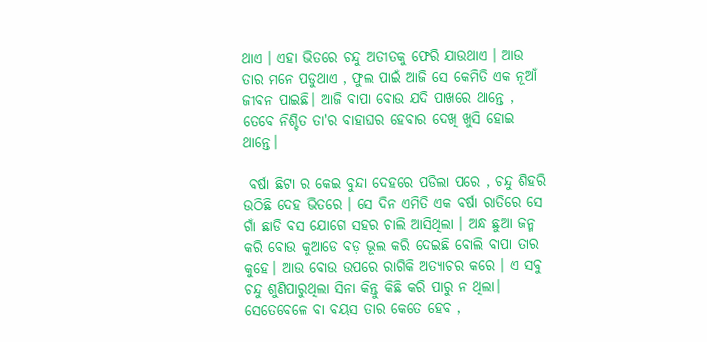ଥାଏ । ଏହା ଭିତରେ ଚନ୍ଦୁ ଅତୀତକୁ ଫେରି ଯାଉଥାଏ । ଆଉ ତାର ମନେ ପଡୁଥାଏ , ଫୁଲ ପାଇଁ ଆଜି ସେ କେମିତି ଏକ ନୂଆଁ ଜୀବନ ପାଇଛି। ଆଜି ବାପା ବୋଉ ଯଦି ପାଖରେ ଥାନ୍ତେ , ତେବେ ନିଶ୍ଚିତ ତା'ର ବାହାଘର ହେବାର ଦେଖି ଖୁସି ହୋଇ ଥାନ୍ତେ।

 ବର୍ଷା ଛିଟା ର କେଇ ବୁନ୍ଦା ଦେହରେ ପଡିଲା ପରେ , ଚନ୍ଦୁ ଶିହରି ଉଠିଛି ଦେହ ଭିତରେ । ସେ ଦିନ ଏମିତି ଏକ ବର୍ଷା ରାତିରେ ସେ ଗାଁ ଛାଡି ବସ ଯୋଗେ ସହର ଚାଲି ଆସିଥିଲା । ଅନ୍ଧ ଛୁଆ ଜନ୍ମ କରି ବୋଉ କୁଆଡେ ବଡ଼ ଭୂଲ କରି ଦେଇଛି ବୋଲି ବାପା ତାର କୁହେ। ଆଉ ବୋଉ ଉପରେ ରାଗିକି ଅତ୍ୟାଚର କରେ । ଏ ସବୁ ଚନ୍ଦୁ ଶୁଣିପାରୁଥିଲା ସିନା କିନ୍ତୁ କିଛି କରି ପାରୁ ନ ଥିଲା। ସେତେବେଳେ ବା ବୟସ ତାର କେତେ ହେବ ,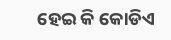ହେଇ କି କୋଡିଏ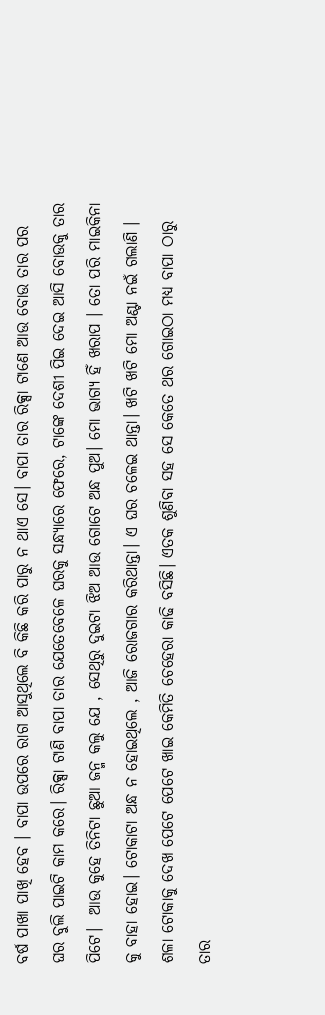ବର୍ଷ ପାଖା ପାଖି ହେବ । ବାପା ଉପରେ ରାଗ ଆସୁଥିଲେ ବି କିଛି କରି ପାରୁ ନ ଥାଏ ସେ। ବାପା ତାର ରିକ୍ସା ଟାଣେ ଆଉ ବୋଉ ତାର ପର ଘର ବୁଲି ପାଇଟି କାମ କରେ। ରିକ୍ସା ଟାଣି ବାପା ତାର ଯେତେବେଳେ ଘରକୁ ସନ୍ଧ୍ୟାରେ ଫେରେ, ଟାଙ୍କେ ଦେଶୀ ପିଇ ଦେଇ ଆସି ବୋଉକୁ ତାର ପିଟେ।  ଆଉ କୁହେ ତିନିଟା ଛୁଆ ଜନ୍ମ କଲୁ ଯେ , ସେଥିରୁ ଦୁଇଟା ଝିଅ ଆଉ ଗୋଟେ ଅନ୍ଧ ପୁଅ। ମୋ ଭାଗ୍ୟ ହିଁ ଖରାପ । ତୋ ପରି ମାଇକିନା କୁ ବାହା ହୋଇ। ଟୋକାଟା ଅନ୍ଧ ନ ହୋଇଥିଲେ , ଆଜି ରୋଜଗାର କରିଥାନ୍ତା। ଏ ଘର ଚଳେଇ ଥାନ୍ତା। ଖଟି ଖଟି ମୋ ଅଣ୍ଟା ନଇଁ ଗଲାଣି । ଶଳା ଟୋକାକୁ ଦେଖ ପେଟେ ପେଟେ ଖାଇ କେମିତି ଚେହେରା କାଢି ବସିଛି। ଏତକ ଶୁଣିବା ସହ ସେ କେତେ ଥର ଗୋଇଠା ମଧ୍ୟ ବାପା ଠାରୁ ତାର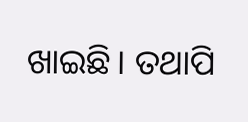ଖାଇଛି। ତଥାପି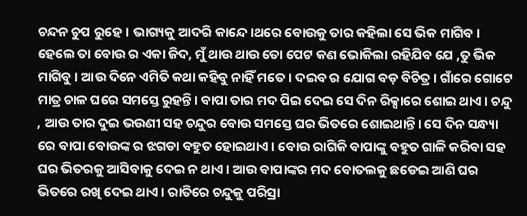ଚନ୍ଦନ ଚୁପ ରୁହେ। ଭାଗ୍ୟକୁ ଆଦରି କାନ୍ଦେ।ଥରେ ବୋଉକୁ ତାର କହିଲା ସେ ଭିକ ମାଗିବ । ହେଲେ ତା ବୋଉ ର ଏକା ଜିଦ, ମୁଁ ଥାଉ ଥାଉ ତୋ ପେଟ କଣ ଭୋକିଲା ରହିଯିବ ଯେ ,ତୁ ଭିକ ମାଗିବୁ। ଆଉ ଦିନେ ଏମିତି କଥା କହିବୁ ନାହିଁ ମତେ। ଦଇବ ର ଯୋଗ ବଡ଼ ବିଚିତ୍ର। ଗାଁରେ ଗୋଟେ ମାତ୍ର ଚାଳ ଘରେ ସମସ୍ତେ ରୁହନ୍ତି। ବାପା ତାର ମଦ ପିଇ ଦେଇ ସେ ଦିନ ରିକ୍ସାରେ ଶୋଇ ଥାଏ। ଚନ୍ଦୁ , ଆଉ ତାର ଦୁଇ ଭଉଣୀ ସହ ଚନ୍ଦୁର ବୋଉ ସମସ୍ତେ ଘର ଭିତରେ ଶୋଇଥାନ୍ତି। ସେ ଦିନ ସନ୍ଧ୍ୟା ରେ ବାପା ବୋଉଙ୍କ ର ଝଗଡା ବହୁତ ହୋଇଥାଏ। ବୋଉ ରାଗିକି ବାପାଙ୍କୁ ବହୁତ ଗାଳି କରିବା ସହ ଘର ଭିତରକୁ ଆସିବାକୁ ଦେଇ ନ ଥାଏ। ଆଉ ବାପାଙ୍କର ମଦ ବୋତଲକୁ ଛଡେଇ ଆଣି ଘର ଭିତରେ ରଖି ଦେଇ ଥାଏ। ରାତିରେ ଚନ୍ଦୁକୁ ପରିସ୍ରା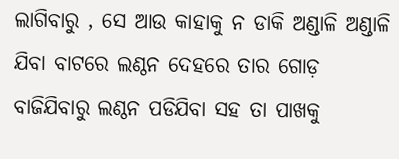ଲାଗିବାରୁ , ସେ ଆଉ କାହାକୁ ନ ଡାକି ଅଣ୍ଡାଳି ଅଣ୍ଡାଳି ଯିବା ବାଟରେ ଲଣ୍ଠନ ଦେହରେ ତାର ଗୋଡ଼ ବାଜିଯିବାରୁ ଲଣ୍ଠନ ପଡିଯିବା ସହ ତା ପାଖକୁ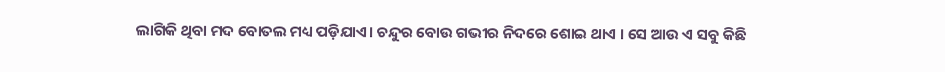ଲାଗିକି ଥିବା ମଦ ବୋତଲ ମଧ୍ୟ ପଡ଼ିଯାଏ। ଚନ୍ଦୁର ବୋଉ ଗଭୀର ନିଦରେ ଶୋଇ ଥାଏ । ସେ ଆଉ ଏ ସବୁ କିଛି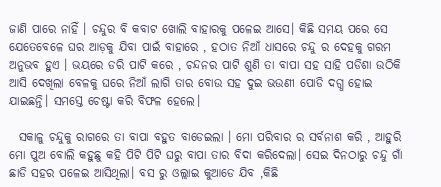ଜାଣି ପାରେ ନାହିଁ । ଚନ୍ଦୁର ବି କବାଟ ଖୋଲି ବାହାରକୁ ପଳେଇ ଆସେ। କିଛି ସମୟ ପରେ ସେ ଯେତେବେଳେ ଘର ଆଡ଼କୁ ଯିବା ପାଇଁ ବାହାରେ , ହଠାତ ନିଆଁ ଧାସରେ ଚନ୍ଦୁ ର ଦେହକୁ ଗରମ ଅନୁଭବ ହୁଏ । ଭୟରେ ଡରି ପାଟି କରେ , ଚନ୍ଦନର ପାଟି ଶୁଣି ତା ବାପା ସହ ସାହି ପଡିଶା ଉଠିକି ଆସି ଦେଖିଲା ବେଳକୁ ଘରେ ନିଆଁ ଲାଗି ତାର ବୋଉ ସହ ଦୁଇ ଭଉଣୀ ପୋଡି ଦଗ୍ଧ ହୋଇ ଯାଇଛନ୍ତି। ସମସ୍ତେ ଚେଷ୍ଟା କରି ବିଫଳ ହେଲେ।

  ସକାଳୁ ଚନ୍ଦୁକୁ ରାଗରେ ତା ବାପା ବହୁତ ବାଡେଇଲା । ମୋ ପରିବାର ର ସର୍ବନାଶ କରି , ଆହୁରି ମୋ ପୁଅ ବୋଲି କହୁଛୁ କହି ପିଟି ପିଟି ଘରୁ ବାପା ତାର ବିଦା କରିଦେଲା। ସେଇ ଦିନଠାରୁ ଚନ୍ଦୁ ଗାଁ ଛାଡି ସହର ପଳେଇ ଆସିଥିଲା। ବସ ରୁ ଓଲ୍ଲାଇ କୁଆଡେ ଯିବ ,କିଛି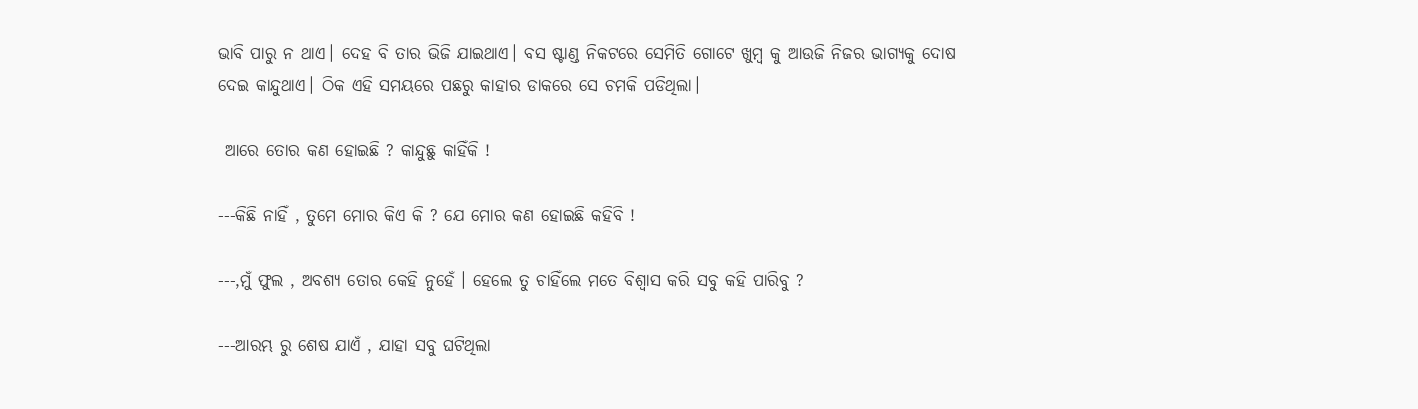ଭାବି ପାରୁ ନ ଥାଏ। ଦେହ ବି ତାର ଭିଜି ଯାଇଥାଏ। ବସ ଷ୍ଟାଣ୍ଡ ନିକଟରେ ସେମିତି ଗୋଟେ ଖୁମ୍ବ କୁ ଆଉଜି ନିଜର ଭାଗ୍ୟକୁ ଦୋଷ ଦେଇ କାନ୍ଦୁଥାଏ। ଠିକ ଏହି ସମୟରେ ପଛରୁ କାହାର ଡାକରେ ସେ ଚମକି ପଡିଥିଲା।

 ଆରେ ତୋର କଣ ହୋଇଛି ? କାନ୍ଦୁଛୁ କାହିଁକି !

---କିଛି ନାହିଁ , ତୁମେ ମୋର କିଏ କି ? ଯେ ମୋର କଣ ହୋଇଛି କହିବି !

---,ମୁଁ ଫୁଲ , ଅବଶ୍ୟ ତୋର କେହି ନୁହେଁ । ହେଲେ ତୁ ଚାହିଁଲେ ମତେ ବିଶ୍ୱାସ କରି ସବୁ କହି ପାରିବୁ ?

---ଆରମ୍ଭ ରୁ ଶେଷ ଯାଏଁ , ଯାହା ସବୁ ଘଟିଥିଲା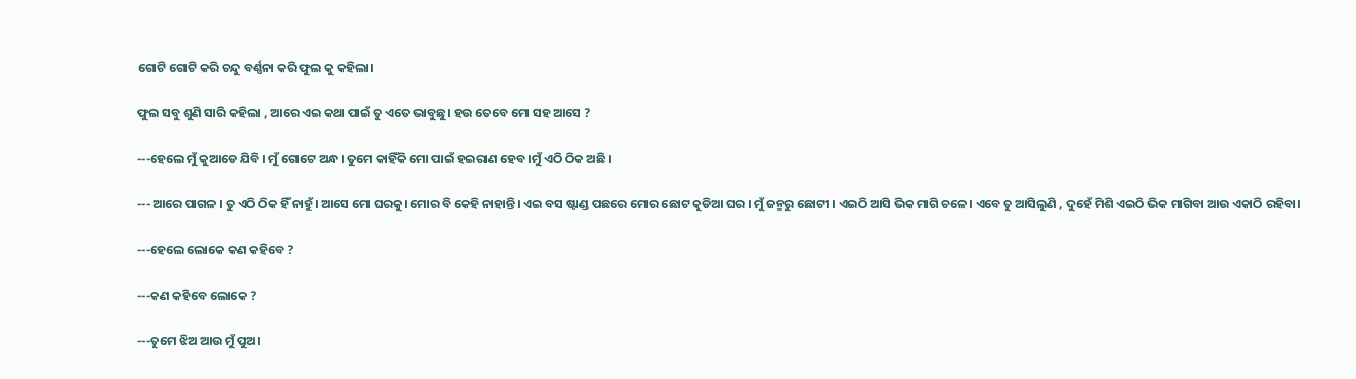ଗୋଟି ଗୋଟି କରି ଚନ୍ଦୁ ବର୍ଣ୍ଣନା କରି ଫୁଲ କୁ କହିଲା।

ଫୁଲ ସବୁ ଶୁଣି ସାରି କହିଲା , ଆରେ ଏଇ କଥା ପାଇଁ ତୁ ଏତେ ଭାବୁଛୁ। ହଉ ତେବେ ମୋ ସହ ଆସେ ?

---ହେଲେ ମୁଁ କୁଆଡେ ଯିବି । ମୁଁ ଗୋଟେ ଅନ୍ଧ । ତୁମେ କାହିଁକି ମୋ ପାଇଁ ହଇରାଣ ହେବ ।ମୁଁ ଏଠି ଠିକ ଅଛି ।

--- ଆରେ ପାଗଳ । ତୁ ଏଠି ଠିକ ହିଁ ନାହୁଁ। ଆସେ ମୋ ଘରକୁ। ମୋର ବି କେହି ନାହାନ୍ତି। ଏଇ ବସ ଷ୍ଟାଣ୍ଡ ପଛରେ ମୋର ଛୋଟ କୁଡିଆ ଘର । ମୁଁ ଜନ୍ମରୁ ଛୋଟୀ । ଏଇଠି ଆସି ଭିକ ମାଗି ଚଳେ। ଏବେ ତୁ ଆସିଲୁଣି , ଦୁହେଁ ମିଶି ଏଇଠି ଭିକ ମାଗିବା ଆଉ ଏକାଠି ରହିବା।

---ହେଲେ ଲୋକେ କଣ କହିବେ ?

---କଣ କହିବେ ଲୋକେ ?

---ତୁମେ ଝିଅ ଆଉ ମୁଁ ପୁଅ।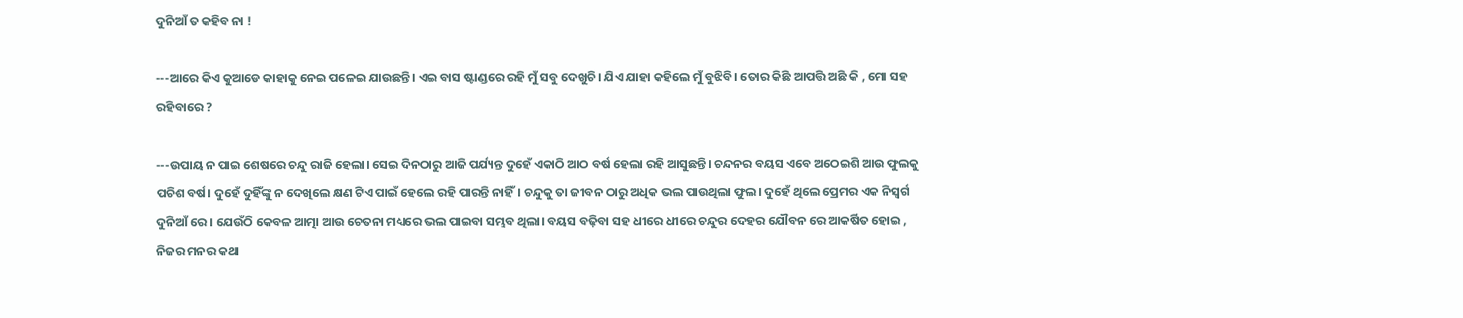ଦୁନିଆଁ ତ କହିବ ନା !

---ଆରେ କିଏ କୁଆଡେ କାହାକୁ ନେଇ ପଳେଇ ଯାଉଛନ୍ତି। ଏଇ ବାସ ଷ୍ଟାଣ୍ଡରେ ରହି ମୁଁ ସବୁ ଦେଖୁଚି। ଯିଏ ଯାହା କହିଲେ ମୁଁ ବୁଝିବି। ତୋର କିଛି ଆପତ୍ତି ଅଛି କି , ମୋ ସହ ରହିବାରେ ?

---ଉପାୟ ନ ପାଇ ଶେଷରେ ଚନ୍ଦୁ ରାଜି ହେଲା। ସେଇ ଦିନଠାରୁ ଆଜି ପର୍ଯ୍ୟନ୍ତ ଦୁହେଁ ଏକାଠି ଆଠ ବର୍ଷ ହେଲା ରହି ଆସୁଛନ୍ତି। ଚନ୍ଦନର ବୟସ ଏବେ ଅଠେଇଶି ଆଉ ଫୁଲକୁ ପଚିଶ ବର୍ଷ। ଦୁହେଁ ଦୁହିଁଙ୍କୁ ନ ଦେଖିଲେ କ୍ଷଣ ଟିଏ ପାଇଁ ହେଲେ ରହି ପାରନ୍ତି ନାହିଁ। ଚନ୍ଦୁକୁ ତା ଜୀବନ ଠାରୁ ଅଧିକ ଭଲ ପାଉଥିଲା ଫୁଲ। ଦୁହେଁ ଥିଲେ ପ୍ରେମର ଏକ ନିସ୍ୱର୍ଗ ଦୁନିଆଁ ରେ । ଯେଉଁଠି କେବଳ ଆତ୍ମା ଆଉ ଚେତନା ମଧ୍ୟରେ ଭଲ ପାଇବା ସମ୍ଭବ ଥିଲା। ବୟସ ବଢ଼ିବା ସହ ଧୀରେ ଧୀରେ ଚନ୍ଦୁର ଦେହର ଯୌବନ ରେ ଆକର୍ଷିତ ହୋଇ , ନିଜର ମନର କଥା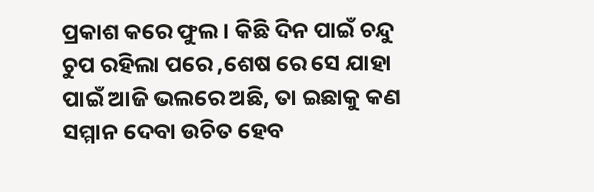ପ୍ରକାଶ କରେ ଫୁଲ । କିଛି ଦିନ ପାଇଁ ଚନ୍ଦୁ ଚୁପ ରହିଲା ପରେ ,ଶେଷ ରେ ସେ ଯାହା ପାଇଁ ଆଜି ଭଲରେ ଅଛି, ତା ଇଛାକୁ କଣ ସମ୍ମାନ ଦେବା ଉଚିତ ହେବ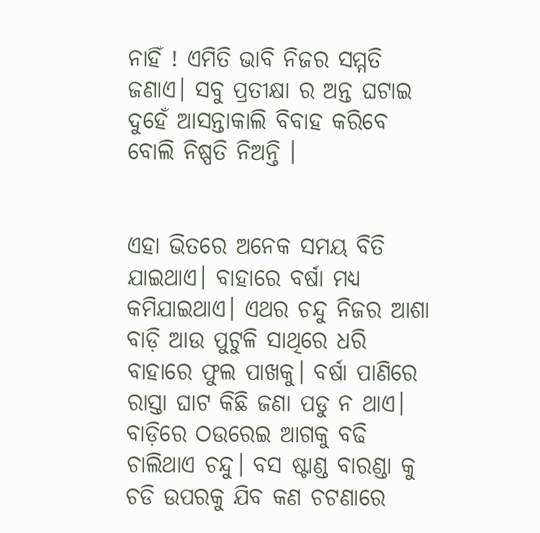ନାହିଁ ! ଏମିତି ଭାବି ନିଜର ସମ୍ମତି ଜଣାଏ। ସବୁ ପ୍ରତୀକ୍ଷା ର ଅନ୍ତ ଘଟାଇ ଦୁହେଁ ଆସନ୍ତାକାଲି ବିବାହ କରିବେ ବୋଲି ନିଷ୍ପତି ନିଅନ୍ତି ।


ଏହା ଭିତରେ ଅନେକ ସମୟ ବିତି ଯାଇଥାଏ। ବାହାରେ ବର୍ଷା ମଧ୍ୟ କମିଯାଇଥାଏ। ଏଥର ଚନ୍ଦୁ ନିଜର ଆଶା ବାଡ଼ି ଆଉ ପୁଟୁଳି ସାଥିରେ ଧରି ବାହାରେ ଫୁଲ ପାଖକୁ। ବର୍ଷା ପାଣିରେ ରାସ୍ତା ଘାଟ କିଛି ଜଣା ପଡୁ ନ ଥାଏ। ବାଡ଼ିରେ ଠଉରେଇ ଆଗକୁ ବଢି ଚାଲିଥାଏ ଚନ୍ଦୁ। ବସ ଷ୍ଟାଣ୍ଡ ବାରଣ୍ଡା କୁ ଚଡି ଉପରକୁ ଯିବ କଣ ଚଟଣାରେ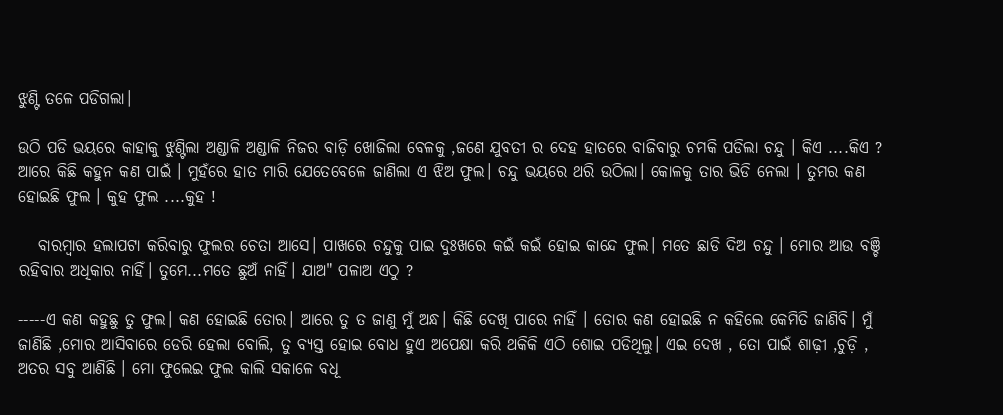ଝୁଣ୍ଟି ତଳେ ପଡିଗଲା।

ଉଠି ପଡି ଭୟରେ କାହାକୁ ଝୁଣ୍ଟିଲା ଅଣ୍ଡାଳି ଅଣ୍ଡାଳି ନିଜର ବାଡ଼ି ଖୋଜିଲା ବେଳକୁ ,ଜଣେ ଯୁବତୀ ର ଦେହ ହାତରେ ବାଜିବାରୁ ଚମକି ପଡିଲା ଚନ୍ଦୁ । କିଏ ....କିଏ ? ଆରେ କିଛି କହୁନ କଣ ପାଇଁ । ମୁହଁରେ ହାତ ମାରି ଯେତେବେଳେ ଜାଣିଲା ଏ ଝିଅ ଫୁଲ। ଚନ୍ଦୁ ଭୟରେ ଥରି ଉଠିଲା। କୋଳକୁ ତାର ଭିଡି ନେଲା । ତୁମର କଣ ହୋଇଛି ଫୁଲ । କୁହ ଫୁଲ ....କୁହ !

   ବାରମ୍ବାର ହଲାପଟା କରିବାରୁ ଫୁଲର ଚେତା ଆସେ। ପାଖରେ ଚନ୍ଦୁକୁ ପାଇ ଦୁଃଖରେ କଇଁ କଇଁ ହୋଇ କାନ୍ଦେ ଫୁଲ। ମତେ ଛାଡି ଦିଅ ଚନ୍ଦୁ । ମୋର ଆଉ ବଞ୍ଚି ରହିବାର ଅଧିକାର ନାହିଁ। ତୁମେ...ମତେ ଛୁଅଁ ନାହିଁ। ଯାଅ" ପଳାଅ ଏଠୁ ?

-----ଏ କଣ କହୁଛୁ ତୁ ଫୁଲ। କଣ ହୋଇଛି ତୋର। ଆରେ ତୁ ତ ଜାଣୁ ମୁଁ ଅନ୍ଧ। କିଛି ଦେଖି ପାରେ ନାହିଁ । ତୋର କଣ ହୋଇଛି ନ କହିଲେ କେମିତି ଜାଣିବି। ମୁଁ ଜାଣିଛି ,ମୋର ଆସିବାରେ ଡେରି ହେଲା ବୋଲି, ତୁ ବ୍ୟସ୍ତ ହୋଇ ବୋଧ ହୁଏ ଅପେକ୍ଷା କରି ଥକିକି ଏଠି ଶୋଇ ପଡିଥିଲୁ। ଏଇ ଦେଖ , ତୋ ପାଇଁ ଶାଢ଼ୀ ,ଚୁଡ଼ି , ଅତର ସବୁ ଆଣିଛି । ମୋ ଫୁଲେଇ ଫୁଲ କାଲି ସକାଳେ ବଧୂ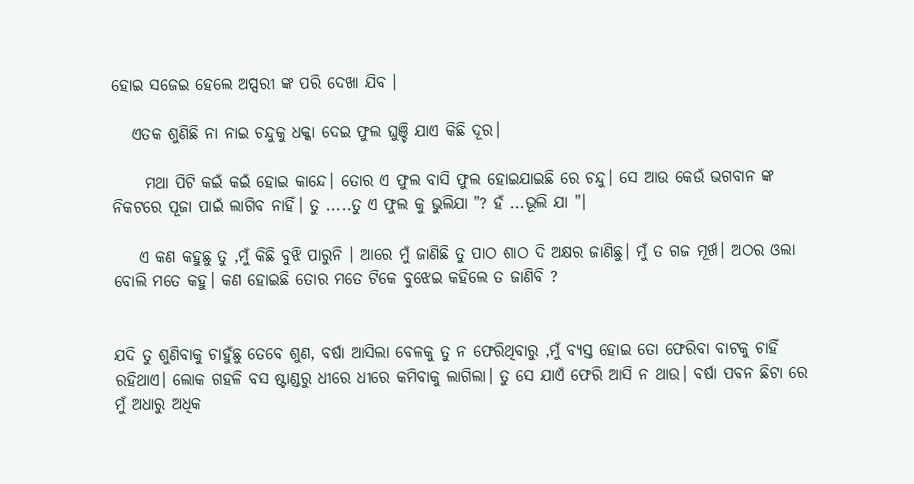ହୋଇ ସଜେଇ ହେଲେ ଅପ୍ସରୀ ଙ୍କ ପରି ଦେଖା ଯିବ ।

   ଏତକ ଶୁଣିଛି ନା ନାଇ ଚନ୍ଦୁକୁ ଧକ୍କା ଦେଇ ଫୁଲ ଘୁଞ୍ଚି ଯାଏ କିଛି ଦୂର।

     ମଥା ପିଟି କଇଁ କଇଁ ହୋଇ କାନ୍ଦେ। ତୋର ଏ ଫୁଲ ବାସି ଫୁଲ ହୋଇଯାଇଛି ରେ ଚନ୍ଦୁ। ସେ ଆଉ କେଉଁ ଭଗବାନ ଙ୍କ ନିକଟରେ ପୂଜା ପାଇଁ ଲାଗିବ ନାହିଁ। ତୁ .....ତୁ ଏ ଫୁଲ କୁ ଭୁଲିଯା "? ହଁ ...ଭୂଲି ଯା "।

    ଏ କଣ କହୁଛୁ ତୁ ,ମୁଁ କିଛି ବୁଝି ପାରୁନି । ଆରେ ମୁଁ ଜାଣିଛି ତୁ ପାଠ ଶାଠ ଦି ଅକ୍ଷର ଜାଣିଛୁ। ମୁଁ ତ ଗଜ ମୂର୍ଖ। ଅଠର ଓଲା ବୋଲି ମତେ କହୁ। କଣ ହୋଇଛି ତୋର ମତେ ଟିକେ ବୁଝେଇ କହିଲେ ତ ଜାଣିବି ?


ଯଦି ତୁ ଶୁଣିବାକୁ ଚାହୁଁଛୁ ତେବେ ଶୁଣ, ବର୍ଷା ଆସିଲା ବେଳକୁ ତୁ ନ ଫେରିଥିବାରୁ ,ମୁଁ ବ୍ୟସ୍ତ ହୋଇ ତୋ ଫେରିବା ବାଟକୁ ଚାହିଁ ରହିଥାଏ। ଲୋକ ଗହଳି ବସ ଷ୍ଟାଣ୍ଡରୁ ଧୀରେ ଧୀରେ କମିବାକୁ ଲାଗିଲା। ତୁ ସେ ଯାଏଁ ଫେରି ଆସି ନ ଥାଉ। ବର୍ଷା ପବନ ଛିଟା ରେ ମୁଁ ଅଧାରୁ ଅଧିକ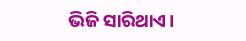ଭିଜି ସାରିଥାଏ।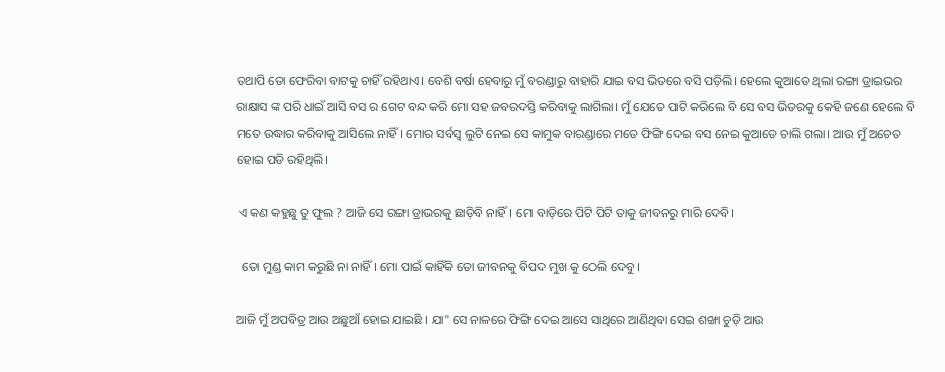ତଥାପି ତୋ ଫେରିବା ବାଟକୁ ଚାହିଁ ରହିଥାଏ। ବେଶି ବର୍ଷା ହେବାରୁ ମୁଁ ବରଣ୍ଡାରୁ ବାହାରି ଯାଇ ବସ ଭିତରେ ବସି ପଡ଼ିଲି। ହେଲେ କୁଆଡେ ଥିଲା ରଙ୍ଗା ଡ୍ରାଇଭର ରାକ୍ଷାସ ଙ୍କ ପରି ଧାଇଁ ଆସି ବସ ର ଗେଟ ବନ୍ଦ କରି ମୋ ସହ ଜବରଦସ୍ତି କରିବାକୁ ଲାଗିଲା। ମୁଁ ଯେତେ ପାଟି କରିଲେ ବି ସେ ବସ ଭିତରକୁ କେହି ଜଣେ ହେଲେ ବି ମତେ ଉଦ୍ଧାର କରିବାକୁ ଆସିଲେ ନାହିଁ। ମୋର ସର୍ବସ୍ବ ଲୁଟି ନେଇ ସେ କାମୁକ ବାରଣ୍ଡାରେ ମତେ ଫିଙ୍ଗି ଦେଇ ବସ ନେଇ କୁଆଡେ ଚାଲି ଗଲା। ଆଉ ମୁଁ ଅଚେତ ହୋଇ ପଡି ରହିଥିଲି।

 ଏ କଣ କହୁଛୁ ତୁ ଫୁଲ ? ଆଜି ସେ ରଙ୍ଗା ଡ୍ରାଭରକୁ ଛାଡ଼ିବି ନାହିଁ। ମୋ ବାଡ଼ିରେ ପିଟି ପିଟି ତାକୁ ଜୀବନରୁ ମାରି ଦେବି।

  ତୋ ମୁଣ୍ଡ କାମ କରୁଛି ନା ନାହିଁ । ମୋ ପାଇଁ କାହିଁକି ତୋ ଜୀବନକୁ ବିପଦ ମୁଖ କୁ ଠେଲି ଦେବୁ।

ଆଜି ମୁଁ ଅପବିତ୍ର ଆଉ ଅଛୁଆଁ ହୋଇ ଯାଇଛି । ଯା" ସେ ନାଳରେ ଫିଙ୍ଗି ଦେଇ ଆସେ ସାଥିରେ ଆଣିଥିବା ସେଇ ଶଙ୍ଖା ଚୁଡ଼ି ଆଉ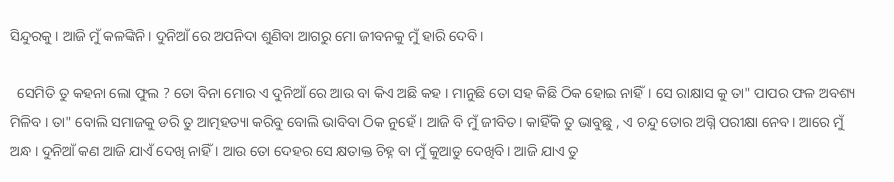ସିନ୍ଦୁରକୁ । ଆଜି ମୁଁ କଳଙ୍କିନି । ଦୁନିଆଁ ରେ ଅପନିଦା ଶୁଣିବା ଆଗରୁ ମୋ ଜୀବନକୁ ମୁଁ ହାରି ଦେବି ।

  ସେମିତି ତୁ କହନା ଲୋ ଫୁଲ ? ତୋ ବିନା ମୋର ଏ ଦୁନିଆଁ ରେ ଆଉ ବା କିଏ ଅଛି କହ । ମାନୁଛି ତୋ ସହ କିଛି ଠିକ ହୋଇ ନାହିଁ। ସେ ରାକ୍ଷାସ କୁ ତା" ପାପର ଫଳ ଅବଶ୍ୟ ମିଳିବ । ତା" ବୋଲି ସମାଜକୁ ଡରି ତୁ ଆତ୍ମହତ୍ୟା କରିବୁ ବୋଲି ଭାବିବା ଠିକ ନୁହେଁ । ଆଜି ବି ମୁଁ ଜୀବିତ। କାହିଁକି ତୁ ଭାବୁଛୁ , ଏ ଚନ୍ଦୁ ତୋର ଅଗ୍ନି ପରୀକ୍ଷା ନେବ। ଆରେ ମୁଁ ଅନ୍ଧ । ଦୁନିଆଁ କଣ ଆଜି ଯାଏଁ ଦେଖି ନାହିଁ । ଆଉ ତୋ ଦେହର ସେ କ୍ଷତାକ୍ତ ଚିହ୍ନ ବା ମୁଁ କୁଆଡୁ ଦେଖିବି। ଆଜି ଯାଏ ତୁ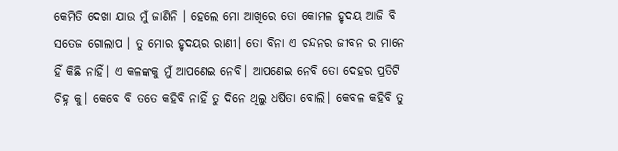କେମିତି ଦେଖା ଯାଉ ମୁଁ ଜାଣିନି । ହେଲେ ମୋ ଆଖିରେ ତୋ କୋମଳ ହୃଦୟ ଆଜି ବି ସତେଜ ଗୋଲାପ । ତୁ ମୋର ହୃଦୟର ରାଣୀ। ତୋ ବିନା ଏ ଚନ୍ଦନର ଜୀବନ ର ମାନେ ହିଁ କିଛି ନାହିଁ। ଏ କଳଙ୍କକୁ ମୁଁ ଆପଣେଇ ନେବି। ଆପଣେଇ ନେବି ତୋ ଦେହର ପ୍ରତିଟି ଚିହ୍ନ କୁ। କେବେ ବି ତତେ କହିବି ନାହିଁ ତୁ ଦିନେ ଥିଲୁ ଧର୍ଷିତା ବୋଲି। କେବଳ କହିବି ତୁ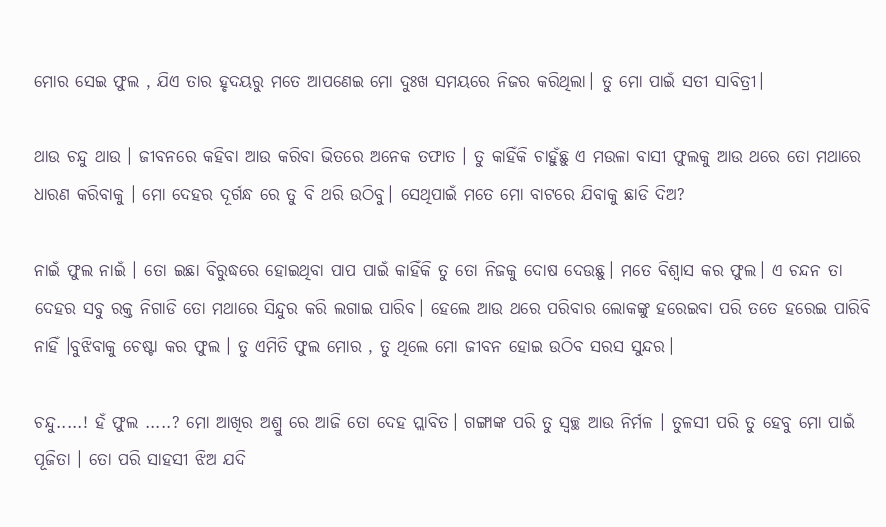ମୋର ସେଇ ଫୁଲ , ଯିଏ ତାର ହୃଦୟରୁ ମତେ ଆପଣେଇ ମୋ ଦୁଃଖ ସମୟରେ ନିଜର କରିଥିଲା। ତୁ ମୋ ପାଇଁ ସତୀ ସାବିତ୍ରୀ।

ଥାଉ ଚନ୍ଦୁ ଥାଉ । ଜୀବନରେ କହିବା ଆଉ କରିବା ଭିତରେ ଅନେକ ତଫାତ । ତୁ କାହିଁକି ଚାହୁଁଛୁ ଏ ମଉଳା ବାସୀ ଫୁଲକୁ ଆଉ ଥରେ ତୋ ମଥାରେ ଧାରଣ କରିବାକୁ । ମୋ ଦେହର ଦୂର୍ଗନ୍ଧ ରେ ତୁ ବି ଥରି ଉଠିବୁ। ସେଥିପାଇଁ ମତେ ମୋ ବାଟରେ ଯିବାକୁ ଛାଡି ଦିଅ?

ନାଇଁ ଫୁଲ ନାଇଁ । ତୋ ଇଛା ବିରୁଦ୍ଧରେ ହୋଇଥିବା ପାପ ପାଇଁ କାହିଁକି ତୁ ତୋ ନିଜକୁ ଦୋଷ ଦେଉଛୁ। ମତେ ବିଶ୍ୱାସ କର ଫୁଲ। ଏ ଚନ୍ଦନ ତା ଦେହର ସବୁ ରକ୍ତ ନିଗାଡି ତୋ ମଥାରେ ସିନ୍ଦୁର କରି ଲଗାଇ ପାରିବ। ହେଲେ ଆଉ ଥରେ ପରିବାର ଲୋକଙ୍କୁ ହରେଇବା ପରି ତତେ ହରେଇ ପାରିବି ନାହିଁ ।ବୁଝିବାକୁ ଚେଷ୍ଟା କର ଫୁଲ । ତୁ ଏମିତି ଫୁଲ ମୋର , ତୁ ଥିଲେ ମୋ ଜୀବନ ହୋଇ ଉଠିବ ସରସ ସୁନ୍ଦର।

ଚନ୍ଦୁ.....! ହଁ ଫୁଲ .....? ମୋ ଆଖିର ଅଶ୍ରୁ ରେ ଆଜି ତୋ ଦେହ ପ୍ଲାବିତ। ଗଙ୍ଗାଙ୍କ ପରି ତୁ ସ୍ୱଚ୍ଛ ଆଉ ନିର୍ମଳ । ତୁଳସୀ ପରି ତୁ ହେବୁ ମୋ ପାଇଁ ପୂଜିତା । ତୋ ପରି ସାହସୀ ଝିଅ ଯଦି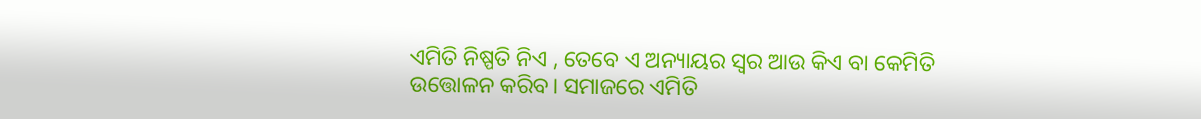ଏମିତି ନିଷ୍ପତି ନିଏ , ତେବେ ଏ ଅନ୍ୟାୟର ସ୍ୱର ଆଉ କିଏ ବା କେମିତି ଉତ୍ତୋଳନ କରିବ। ସମାଜରେ ଏମିତି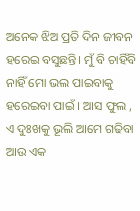ଅନେକ ଝିଅ ପ୍ରତି ଦିନ ଜୀବନ ହରେଇ ବସୁଛନ୍ତି। ମୁଁ ବି ଚାହିଁବି ନାହିଁ ମୋ ଭଲ ପାଇବାକୁ ହରେଇବା ପାଇଁ । ଆସ ଫୁଲ , ଏ ଦୁଃଖକୁ ଭୂଲି ଆମେ ଗଢିବା ଆଉ ଏକ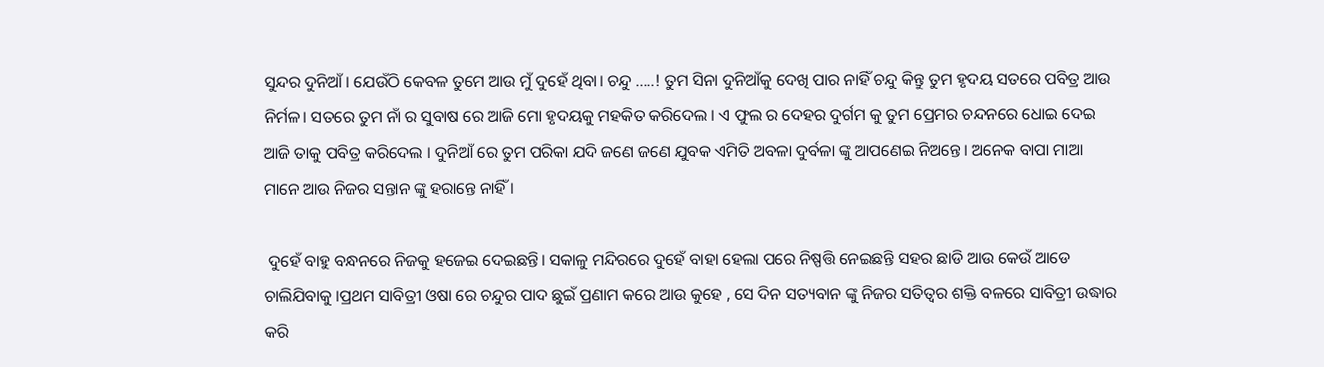ସୁନ୍ଦର ଦୁନିଆଁ। ଯେଉଁଠି କେବଳ ତୁମେ ଆଉ ମୁଁ ଦୁହେଁ ଥିବା। ଚନ୍ଦୁ .....! ତୁମ ସିନା ଦୁନିଆଁକୁ ଦେଖି ପାର ନାହିଁ ଚନ୍ଦୁ କିନ୍ତୁ ତୁମ ହୃଦୟ ସତରେ ପବିତ୍ର ଆଉ ନିର୍ମଳ। ସତରେ ତୁମ ନାଁ ର ସୁବାଷ ରେ ଆଜି ମୋ ହୃଦୟକୁ ମହକିତ କରିଦେଲ । ଏ ଫୁଲ ର ଦେହର ଦୁର୍ଗମ କୁ ତୁମ ପ୍ରେମର ଚନ୍ଦନରେ ଧୋଇ ଦେଇ ଆଜି ତାକୁ ପବିତ୍ର କରିଦେଲ । ଦୁନିଆଁ ରେ ତୁମ ପରିକା ଯଦି ଜଣେ ଜଣେ ଯୁବକ ଏମିତି ଅବଳା ଦୁର୍ବଳା ଙ୍କୁ ଆପଣେଇ ନିଅନ୍ତେ। ଅନେକ ବାପା ମାଆ ମାନେ ଆଉ ନିଜର ସନ୍ତାନ ଙ୍କୁ ହରାନ୍ତେ ନାହିଁ ।

 ଦୁହେଁ ବାହୁ ବନ୍ଧନରେ ନିଜକୁ ହଜେଇ ଦେଇଛନ୍ତି। ସକାଳୁ ମନ୍ଦିରରେ ଦୁହେଁ ବାହା ହେଲା ପରେ ନିଷ୍ପତ୍ତି ନେଇଛନ୍ତି ସହର ଛାଡି ଆଉ କେଉଁ ଆଡେ ଚାଲିଯିବାକୁ ।ପ୍ରଥମ ସାବିତ୍ରୀ ଓଷା ରେ ଚନ୍ଦୁର ପାଦ ଛୁଇଁ ପ୍ରଣାମ କରେ ଆଉ କୁହେ , ସେ ଦିନ ସତ୍ୟବାନ ଙ୍କୁ ନିଜର ସତିତ୍ୱର ଶକ୍ତି ବଳରେ ସାବିତ୍ରୀ ଉଦ୍ଧାର କରି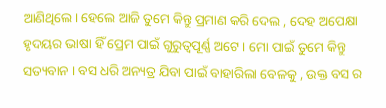ଆଣିଥିଲେ। ହେଲେ ଆଜି ତୁମେ କିନ୍ତୁ ପ୍ରମାଣ କରି ଦେଲ , ଦେହ ଅପେକ୍ଷା ହୃଦୟର ଭାଷା ହିଁ ପ୍ରେମ ପାଇଁ ଗୁରୁତ୍ୱପୂର୍ଣ୍ଣ ଅଟେ । ମୋ ପାଇଁ ତୁମେ କିନ୍ତୁ ସତ୍ୟବାନ । ବସ ଧରି ଅନ୍ୟତ୍ର ଯିବା ପାଇଁ ବାହାରିଲା ବେଳକୁ , ଉକ୍ତ ବସ ର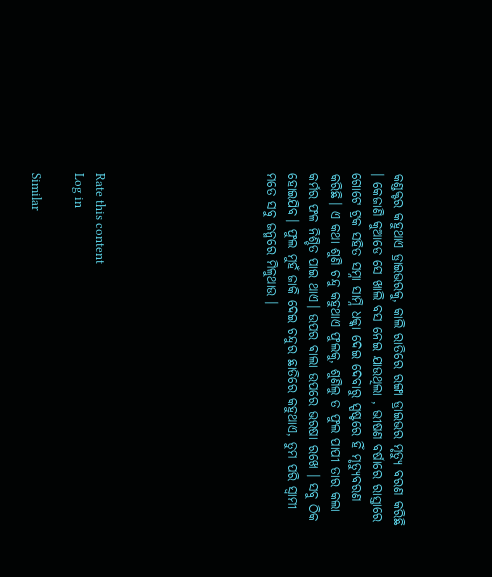କଣ୍ଡକ୍ଟର କହୁଥାଏ ଡ୍ରାଇଭରକୁ, କାଲି ରାତିରେ ରଙ୍ଗା ଡ୍ରାଇଭର ମୃତ୍ୟୁ ବରଣ କରିଛି । କେଜାଣି କୁଆଡେ ସେ ଖାଲି ବସ ନେଇ ଯାଉଥିଲା , ଭୀଷଣ ବର୍ଷାରେ ରାସ୍ତାରେ ଗୋଟେ ଟ୍ରକ ସହିତ ସମ୍ନା ସାମ୍ନି ଧକ୍କା ଦେଇ ଦେବାରୁ ସ୍ପଷ୍ଟରେ ହିଁ ମୃତ୍ୟୁବରଣ କରିଛି। ଏ କଥା ଶୁଣି ଚନ୍ଦୁ କହୁଥାଏ ଫୁଲକୁ, ଶୁଣିଲୁ ତ ଫୁଲ ପାପୀ ତାର କଲା କର୍ମର ଫଳ ନିଶ୍ଚିତ ପାଇ ଥାଏ। ଉପର ଵାଲା ଉପରେ ଭରଷା ରଖେ । ସବୁ ଠିକ ହୋଇଯିବ। ଫୁଲ ମୁହଁ ଜାକି ଦେଇ ଚନ୍ଦୁର ଛାତିରେ କହୁଥାଏ, ତୁମ ପରି ସ୍ୱାମୀ ମତେ ସବୁ ଜନ୍ମରେ ମିଳୁଥାଉ ।







Rate this content
Log in

Similar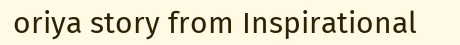oriya story from Inspirational